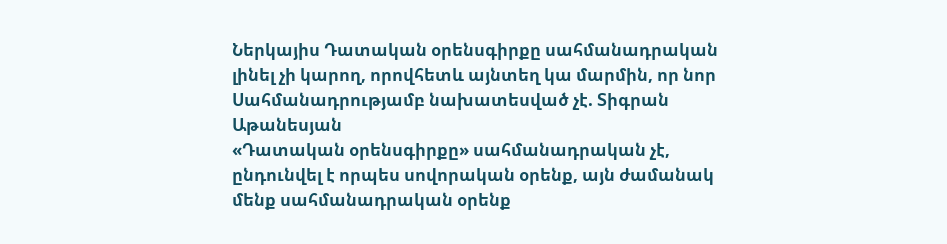Ներկայիս Դատական օրենսգիրքը սահմանադրական լինել չի կարող, որովհետև այնտեղ կա մարմին, որ նոր Սահմանադրությամբ նախատեսված չէ. Տիգրան Աթանեսյան
«Դատական օրենսգիրքը» սահմանադրական չէ, ընդունվել է որպես սովորական օրենք, այն ժամանակ մենք սահմանադրական օրենք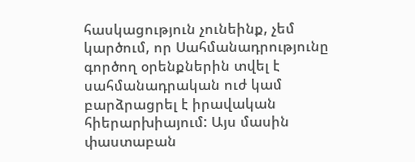հասկացություն չունեինք, չեմ կարծում, որ Սահմանադրությունը գործող օրենքներին տվել է սահմանադրական ուժ կամ բարձրացրել է իրավական հիերարխիայում: Այս մասին փաստաբան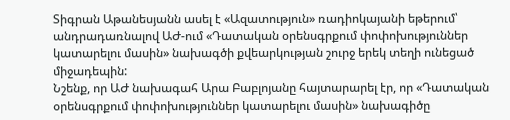Տիգրան Աթանեսյանն ասել է «Ազատություն» ռադիոկայանի եթերում՝ անդրադառնալով ԱԺ-ում «Դատական օրենսգրքում փոփոխություններ կատարելու մասին» նախագծի քվեարկության շուրջ երեկ տեղի ունեցած միջադեպին:
Նշենք, որ ԱԺ նախագահ Արա Բաբլոյանը հայտարարել էր, որ «Դատական օրենսգրքում փոփոխություններ կատարելու մասին» նախագիծը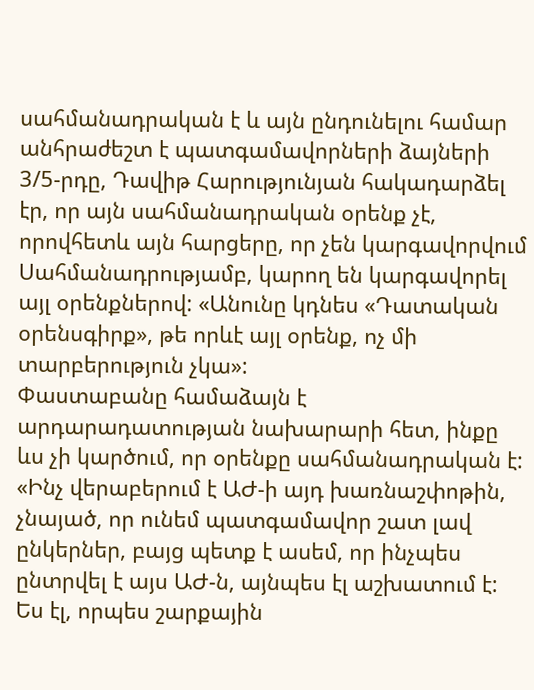սահմանադրական է և այն ընդունելու համար անհրաժեշտ է պատգամավորների ձայների 3/5-րդը, Դավիթ Հարությունյան հակադարձել էր, որ այն սահմանադրական օրենք չէ, որովհետև այն հարցերը, որ չեն կարգավորվում Սահմանադրությամբ, կարող են կարգավորել այլ օրենքներով: «Անունը կդնես «Դատական օրենսգիրք», թե որևէ այլ օրենք, ոչ մի տարբերություն չկա»:
Փաստաբանը համաձայն է արդարադատության նախարարի հետ, ինքը ևս չի կարծում, որ օրենքը սահմանադրական է:
«Ինչ վերաբերում է ԱԺ-ի այդ խառնաշփոթին, չնայած, որ ունեմ պատգամավոր շատ լավ ընկերներ, բայց պետք է ասեմ, որ ինչպես ընտրվել է այս ԱԺ-ն, այնպես էլ աշխատում է: Ես էլ, որպես շարքային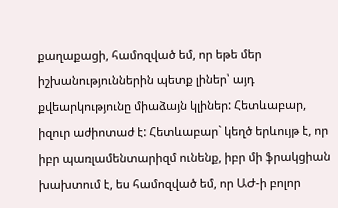քաղաքացի, համոզված եմ, որ եթե մեր իշխանություններին պետք լիներ՝ այդ քվեարկությունը միաձայն կլիներ: Հետևաբար, իզուր աժիոտաժ է: Հետևաբար` կեղծ երևույթ է, որ իբր պառլամենտարիզմ ունենք, իբր մի ֆրակցիան խախտում է, ես համոզված եմ, որ ԱԺ-ի բոլոր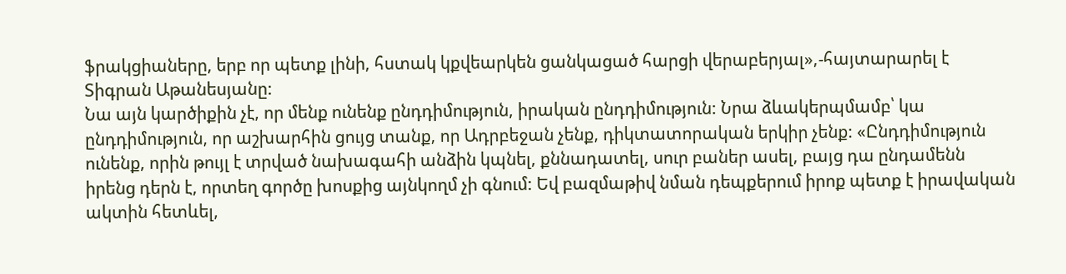ֆրակցիաները, երբ որ պետք լինի, հստակ կքվեարկեն ցանկացած հարցի վերաբերյալ»,-հայտարարել է Տիգրան Աթանեսյանը:
Նա այն կարծիքին չէ, որ մենք ունենք ընդդիմություն, իրական ընդդիմություն: Նրա ձևակերպմամբ՝ կա ընդդիմություն, որ աշխարհին ցույց տանք, որ Ադրբեջան չենք, դիկտատորական երկիր չենք: «Ընդդիմություն ունենք, որին թույլ է տրված նախագահի անձին կպնել, քննադատել, սուր բաներ ասել, բայց դա ընդամենն իրենց դերն է, որտեղ գործը խոսքից այնկողմ չի գնում: Եվ բազմաթիվ նման դեպքերում իրոք պետք է իրավական ակտին հետևել,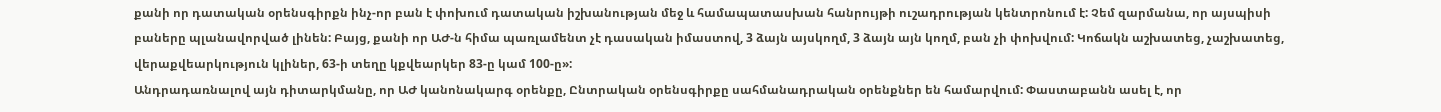քանի որ դատական օրենսգիրքն ինչ-որ բան է փոխում դատական իշխանության մեջ և համապատասխան հանրույթի ուշադրության կենտրոնում է: Չեմ զարմանա, որ այսպիսի բաները պլանավորված լինեն: Բայց, քանի որ ԱԺ-ն հիմա պառլամենտ չէ դասական իմաստով, 3 ձայն այսկողմ, 3 ձայն այն կողմ, բան չի փոխվում: Կոճակն աշխատեց, չաշխատեց, վերաքվեարկություն կլիներ, 63-ի տեղը կքվեարկեր 83-ը կամ 100-ը»:
Անդրադառնալով այն դիտարկմանը, որ ԱԺ կանոնակարգ օրենքը, Ընտրական օրենսգիրքը սահմանադրական օրենքներ են համարվում: Փաստաբանն ասել է, որ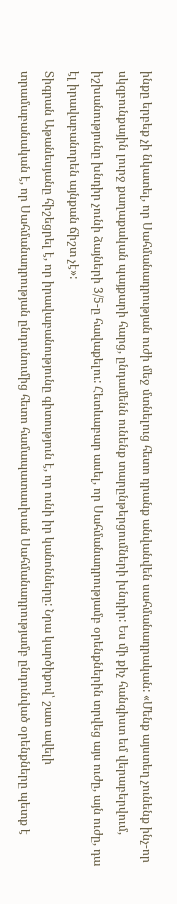ինքը երբեք չի նկատել, որ Սահմանադրության ուժի մեջ մտնելուց հետո դրանք անվանվեն սահմանադրական: «Մենք այստեղ չունենք ինչ-որ սկզբունքային լուրջ քաղաքական պայքարի հարց, ընդամենն ունենք տարընթերցումների խնդիր: Ես մի քիչ հանգիստ եմ վերաբերվում, իշխանությունը խնդիր չունի ձայների 3/5-ը հավաքելու: Հետևաբար ասել, որ Սահմանադրությամբ օրենքներին տրվեց այս ուժը, այն ուժը, դա էլ իրավաբանորեն այնքան ճիշտ չէ»:
Տիգրան Աթանեսյանը հիշեցրել է, որ իրավաբանությունը գիտություն է, որ ունի իր կանոնները: Նրա կարծիքով՝ շատ ավելի տրամաբանական է, որ Սահմանադրության ընդունումից հետո համապատասխան Սահմանադրությամբ ընդունված օրենքները պետք է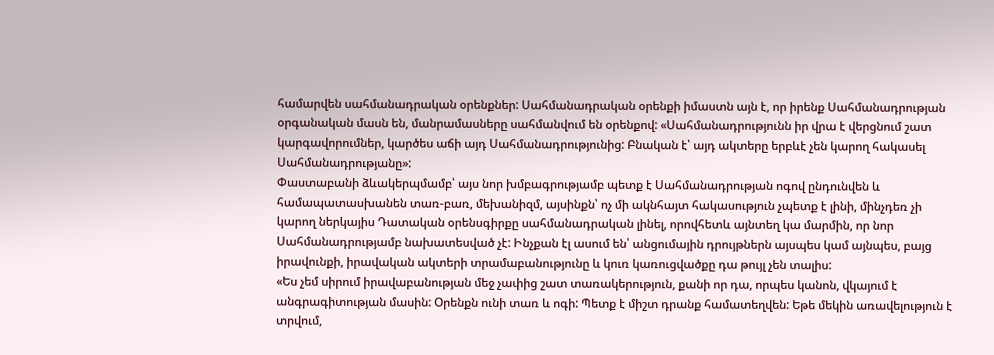համարվեն սահմանադրական օրենքներ: Սահմանադրական օրենքի իմաստն այն է, որ իրենք Սահմանադրության օրգանական մասն են, մանրամասները սահմանվում են օրենքով: «Սահմանադրությունն իր վրա է վերցնում շատ կարգավորումներ, կարծես աճի այդ Սահմանադրությունից: Բնական է՝ այդ ակտերը երբևէ չեն կարող հակասել Սահմանադրությանը»:
Փաստաբանի ձևակերպմամբ՝ այս նոր խմբագրությամբ պետք է Սահմանադրության ոգով ընդունվեն և համապատասխանեն տառ-բառ, մեխանիզմ, այսինքն՝ ոչ մի ակնհայտ հակասություն չպետք է լինի, մինչդեռ չի կարող ներկայիս Դատական օրենսգիրքը սահմանադրական լինել, որովհետև այնտեղ կա մարմին, որ նոր Սահմանադրությամբ նախատեսված չէ: Ինչքան էլ ասում են՝ անցումային դրույթներն այսպես կամ այնպես, բայց իրավունքի, իրավական ակտերի տրամաբանությունը և կուռ կառուցվածքը դա թույլ չեն տալիս:
«Ես չեմ սիրում իրավաբանության մեջ չափից շատ տառակերություն, քանի որ դա, որպես կանոն, վկայում է անգրագիտության մասին: Օրենքն ունի տառ և ոգի: Պետք է միշտ դրանք համատեղվեն: Եթե մեկին առավելություն է տրվում,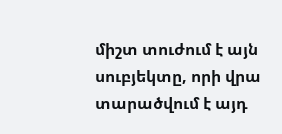միշտ տուժում է այն սուբյեկտը, որի վրա տարածվում է այդ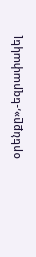օրենքը»,-եզրափակել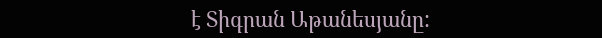է Տիգրան Աթանեսյանը: